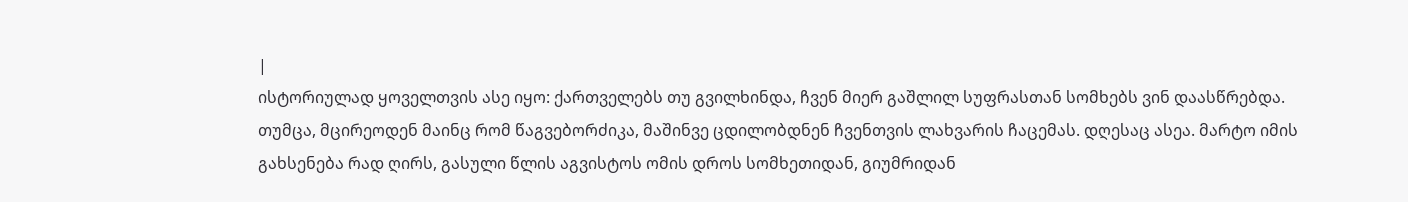|
ისტორიულად ყოველთვის ასე იყო: ქართველებს თუ გვილხინდა, ჩვენ მიერ გაშლილ სუფრასთან სომხებს ვინ დაასწრებდა.
თუმცა, მცირეოდენ მაინც რომ წაგვებორძიკა, მაშინვე ცდილობდნენ ჩვენთვის ლახვარის ჩაცემას. დღესაც ასეა. მარტო იმის გახსენება რად ღირს, გასული წლის აგვისტოს ომის დროს სომხეთიდან, გიუმრიდან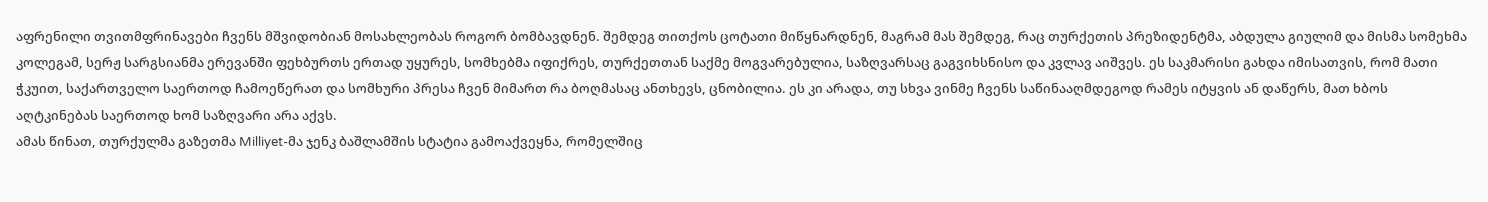აფრენილი თვითმფრინავები ჩვენს მშვიდობიან მოსახლეობას როგორ ბომბავდნენ. შემდეგ თითქოს ცოტათი მიწყნარდნენ, მაგრამ მას შემდეგ, რაც თურქეთის პრეზიდენტმა, აბდულა გიულიმ და მისმა სომეხმა კოლეგამ, სერჟ სარგსიანმა ერევანში ფეხბურთს ერთად უყურეს, სომხებმა იფიქრეს, თურქეთთან საქმე მოგვარებულია, საზღვარსაც გაგვიხსნისო და კვლავ აიშვეს. ეს საკმარისი გახდა იმისათვის, რომ მათი ჭკუით, საქართველო საერთოდ ჩამოეწერათ და სომხური პრესა ჩვენ მიმართ რა ბოღმასაც ანთხევს, ცნობილია. ეს კი არადა, თუ სხვა ვინმე ჩვენს საწინააღმდეგოდ რამეს იტყვის ან დაწერს, მათ ხბოს აღტკინებას საერთოდ ხომ საზღვარი არა აქვს.
ამას წინათ, თურქულმა გაზეთმა Milliyet-მა ჯენკ ბაშლამშის სტატია გამოაქვეყნა, რომელშიც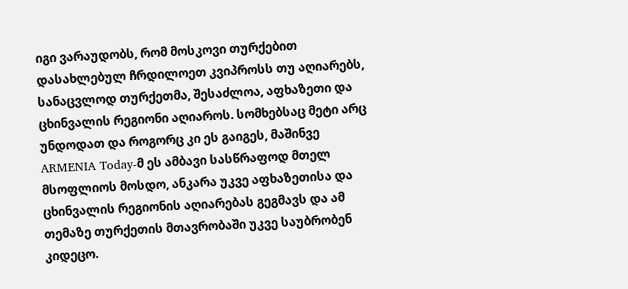იგი ვარაუდობს, რომ მოსკოვი თურქებით დასახლებულ ჩრდილოეთ კვიპროსს თუ აღიარებს, სანაცვლოდ თურქეთმა, შესაძლოა, აფხაზეთი და ცხინვალის რეგიონი აღიაროს. სომხებსაც მეტი არც უნდოდათ და როგორც კი ეს გაიგეს, მაშინვე ARMENIA Today-მ ეს ამბავი სასწრაფოდ მთელ მსოფლიოს მოსდო, ანკარა უკვე აფხაზეთისა და ცხინვალის რეგიონის აღიარებას გეგმავს და ამ თემაზე თურქეთის მთავრობაში უკვე საუბრობენ კიდეცო.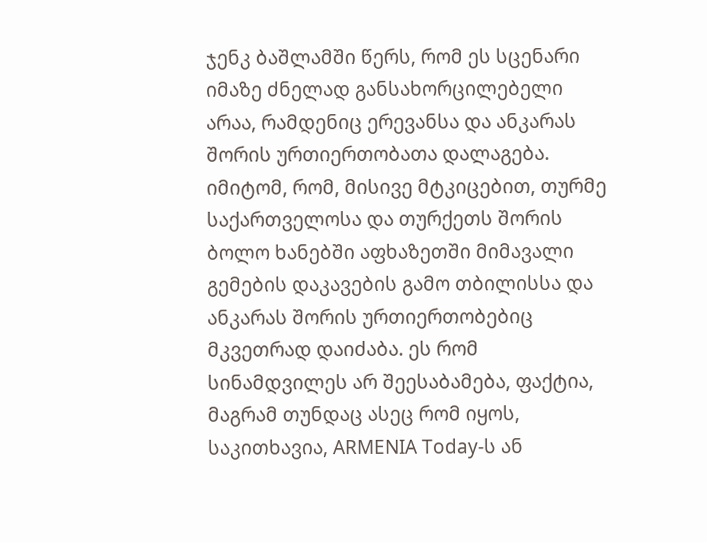ჯენკ ბაშლამში წერს, რომ ეს სცენარი იმაზე ძნელად განსახორცილებელი არაა, რამდენიც ერევანსა და ანკარას შორის ურთიერთობათა დალაგება. იმიტომ, რომ, მისივე მტკიცებით, თურმე საქართველოსა და თურქეთს შორის ბოლო ხანებში აფხაზეთში მიმავალი გემების დაკავების გამო თბილისსა და ანკარას შორის ურთიერთობებიც მკვეთრად დაიძაბა. ეს რომ სინამდვილეს არ შეესაბამება, ფაქტია, მაგრამ თუნდაც ასეც რომ იყოს, საკითხავია, ARMENIA Today-ს ან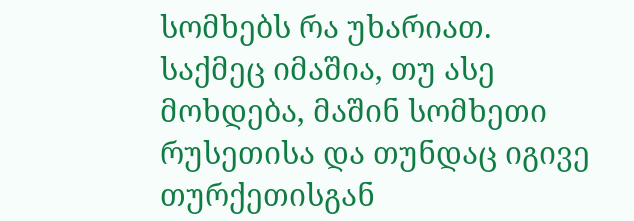სომხებს რა უხარიათ.
საქმეც იმაშია, თუ ასე მოხდება, მაშინ სომხეთი რუსეთისა და თუნდაც იგივე თურქეთისგან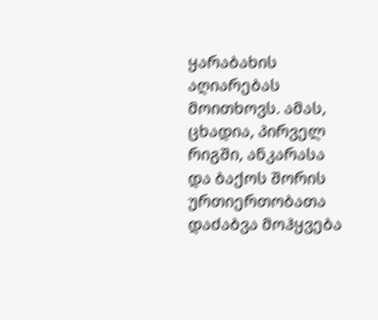ყარაბახის აღიარებას მოითხოვს. ამას, ცხადია, პირველ რიგში, ანკარასა და ბაქოს შორის ურთიერთობათა დაძაბვა მოჰყვება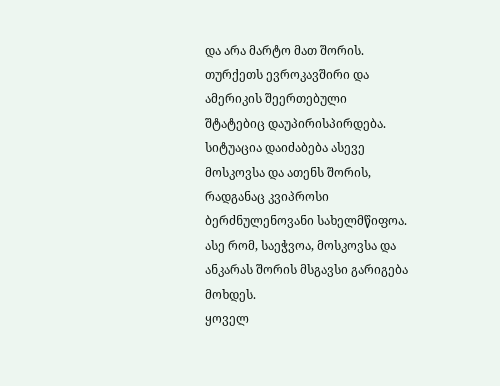და არა მარტო მათ შორის. თურქეთს ევროკავშირი და ამერიკის შეერთებული შტატებიც დაუპირისპირდება. სიტუაცია დაიძაბება ასევე მოსკოვსა და ათენს შორის, რადგანაც კვიპროსი ბერძნულენოვანი სახელმწიფოა. ასე რომ, საეჭვოა, მოსკოვსა და ანკარას შორის მსგავსი გარიგება მოხდეს.
ყოველ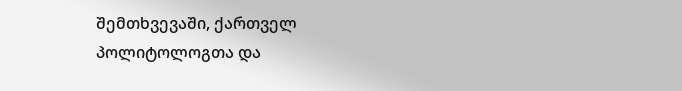შემთხვევაში, ქართველ პოლიტოლოგთა და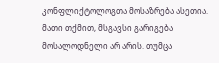კონფლიქტოლოგთა მოსაზრება ასეთია. მათი თქმით, მსგავსი გარიგება მოსალოდნელი არ არის. თუმცა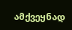ამქვეყნად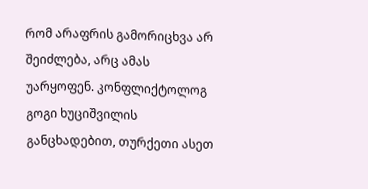რომ არაფრის გამორიცხვა არ შეიძლება, არც ამას უარყოფენ. კონფლიქტოლოგ გოგი ხუციშვილის განცხადებით, თურქეთი ასეთ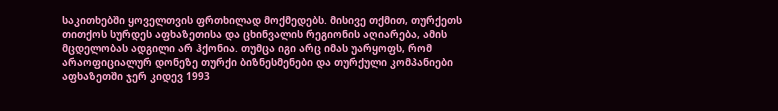საკითხებში ყოველთვის ფრთხილად მოქმედებს. მისივე თქმით, თურქეთს თითქოს სურდეს აფხაზეთისა და ცხინვალის რეგიონის აღიარება, ამის მცდელობას ადგილი არ ჰქონია. თუმცა იგი არც იმას უარყოფს, რომ არაოფიციალურ დონეზე თურქი ბიზნესმენები და თურქული კომპანიები აფხაზეთში ჯერ კიდევ 1993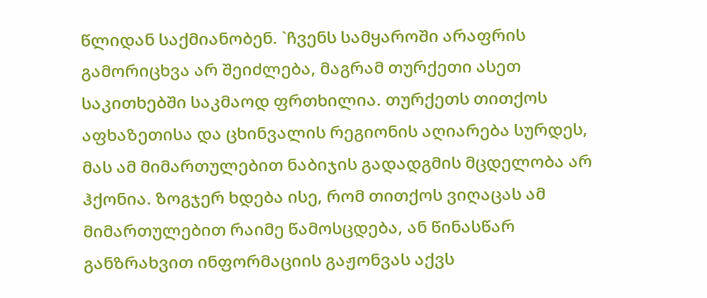წლიდან საქმიანობენ. `ჩვენს სამყაროში არაფრის გამორიცხვა არ შეიძლება, მაგრამ თურქეთი ასეთ საკითხებში საკმაოდ ფრთხილია. თურქეთს თითქოს აფხაზეთისა და ცხინვალის რეგიონის აღიარება სურდეს, მას ამ მიმართულებით ნაბიჯის გადადგმის მცდელობა არ ჰქონია. ზოგჯერ ხდება ისე, რომ თითქოს ვიღაცას ამ მიმართულებით რაიმე წამოსცდება, ან წინასწარ განზრახვით ინფორმაციის გაჟონვას აქვს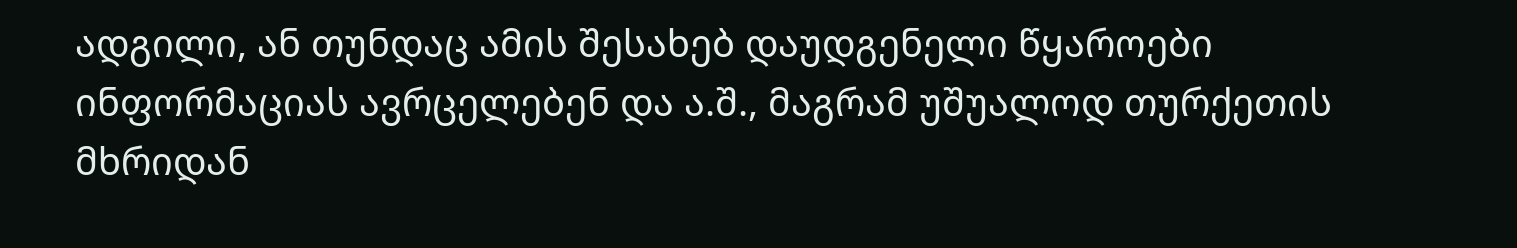ადგილი, ან თუნდაც ამის შესახებ დაუდგენელი წყაროები ინფორმაციას ავრცელებენ და ა.შ., მაგრამ უშუალოდ თურქეთის მხრიდან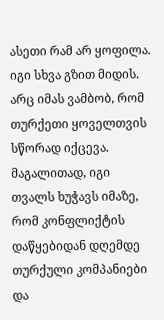ასეთი რამ არ ყოფილა.
იგი სხვა გზით მიდის. არც იმას ვამბობ, რომ თურქეთი ყოველთვის სწორად იქცევა. მაგალითად, იგი თვალს ხუჭავს იმაზე, რომ კონფლიქტის დაწყებიდან დღემდე თურქული კომპანიები და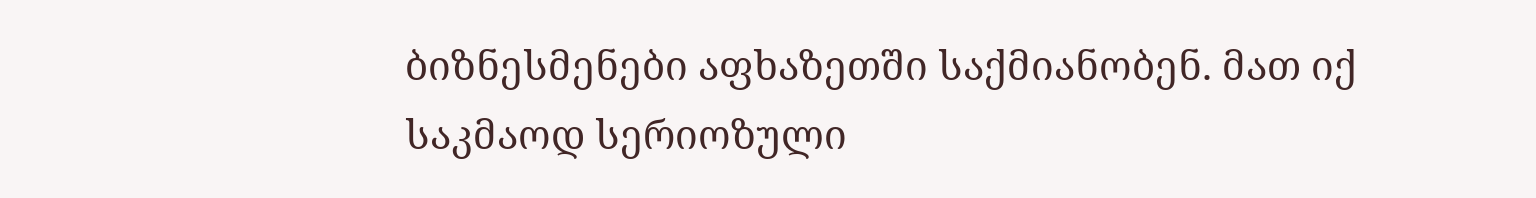ბიზნესმენები აფხაზეთში საქმიანობენ. მათ იქ საკმაოდ სერიოზული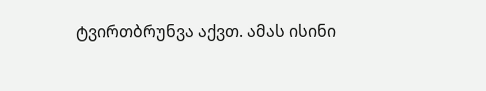ტვირთბრუნვა აქვთ. ამას ისინი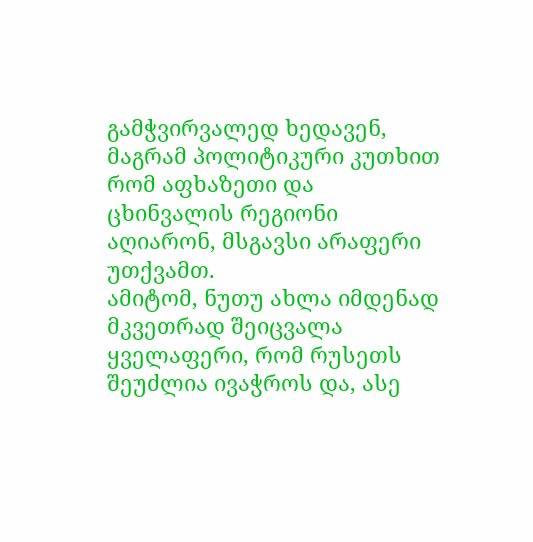გამჭვირვალედ ხედავენ, მაგრამ პოლიტიკური კუთხით რომ აფხაზეთი და ცხინვალის რეგიონი აღიარონ, მსგავსი არაფერი უთქვამთ.
ამიტომ, ნუთუ ახლა იმდენად მკვეთრად შეიცვალა ყველაფერი, რომ რუსეთს შეუძლია ივაჭროს და, ასე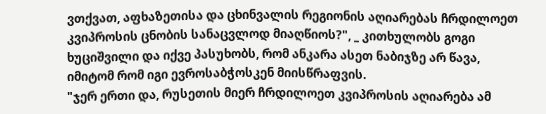ვთქვათ, აფხაზეთისა და ცხინვალის რეგიონის აღიარებას ჩრდილოეთ კვიპროსის ცნობის სანაცვლოდ მიაღწიოს?", _ კითხულობს გოგი ხუციშვილი და იქვე პასუხობს, რომ ანკარა ასეთ ნაბიჯზე არ წავა, იმიტომ რომ იგი ევროსაბჭოსკენ მიისწრაფვის.
"ჯერ ერთი და, რუსეთის მიერ ჩრდილოეთ კვიპროსის აღიარება ამ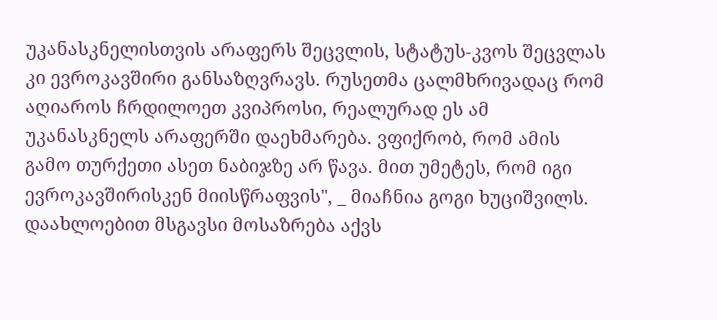უკანასკნელისთვის არაფერს შეცვლის, სტატუს-კვოს შეცვლას კი ევროკავშირი განსაზღვრავს. რუსეთმა ცალმხრივადაც რომ აღიაროს ჩრდილოეთ კვიპროსი, რეალურად ეს ამ უკანასკნელს არაფერში დაეხმარება. ვფიქრობ, რომ ამის გამო თურქეთი ასეთ ნაბიჯზე არ წავა. მით უმეტეს, რომ იგი ევროკავშირისკენ მიისწრაფვის", _ მიაჩნია გოგი ხუციშვილს.
დაახლოებით მსგავსი მოსაზრება აქვს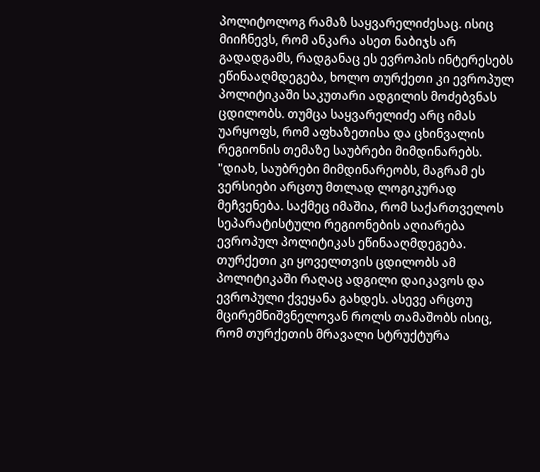პოლიტოლოგ რამაზ საყვარელიძესაც. ისიც მიიჩნევს, რომ ანკარა ასეთ ნაბიჯს არ გადადგამს, რადგანაც ეს ევროპის ინტერესებს ეწინააღმდეგება, ხოლო თურქეთი კი ევროპულ პოლიტიკაში საკუთარი ადგილის მოძებვნას ცდილობს. თუმცა საყვარელიძე არც იმას უარყოფს, რომ აფხაზეთისა და ცხინვალის რეგიონის თემაზე საუბრები მიმდინარებს.
"დიახ, საუბრები მიმდინარეობს, მაგრამ ეს ვერსიები არცთუ მთლად ლოგიკურად მეჩვენება. საქმეც იმაშია, რომ საქართველოს სეპარატისტული რეგიონების აღიარება ევროპულ პოლიტიკას ეწინააღმდეგება. თურქეთი კი ყოველთვის ცდილობს ამ პოლიტიკაში რაღაც ადგილი დაიკავოს და ევროპული ქვეყანა გახდეს. ასევე არცთუ მცირემნიშვნელოვან როლს თამაშობს ისიც, რომ თურქეთის მრავალი სტრუქტურა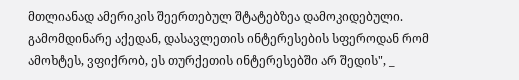მთლიანად ამერიკის შეერთებულ შტატებზეა დამოკიდებული. გამომდინარე აქედან, დასავლეთის ინტერესების სფეროდან რომ ამოხტეს, ვფიქრობ, ეს თურქეთის ინტერესებში არ შედის", _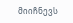მიიჩნევს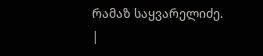რამაზ საყვარელიძე.
|